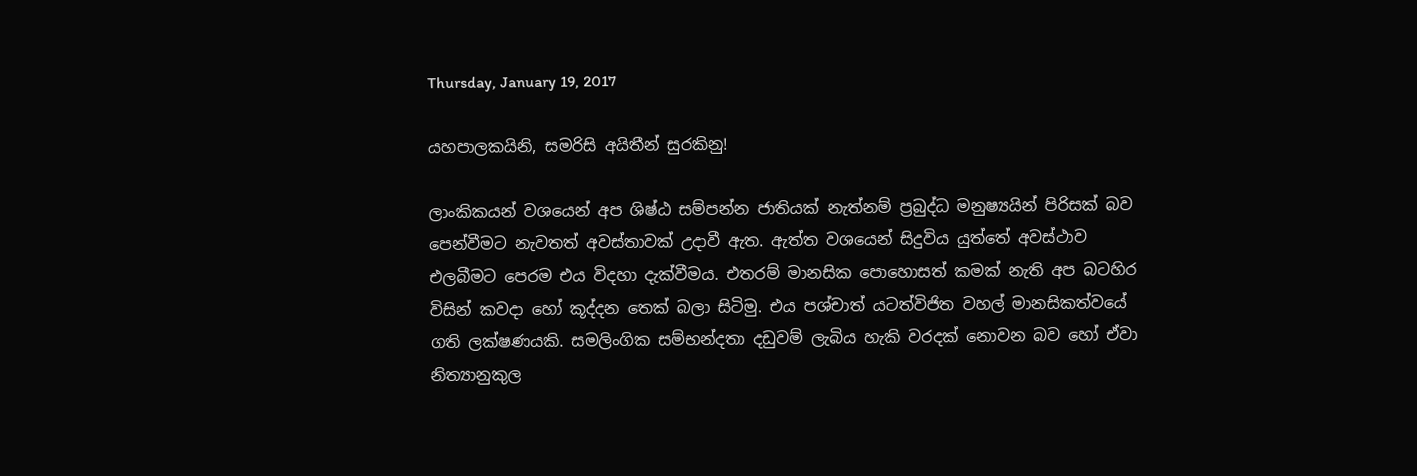Thursday, January 19, 2017

යහපාලකයිනි, සමරිසි අයිතීන් සුරකිනු!

ලාංකිකයන් වශයෙන් අප ශිෂ්ඨ සම්පන්න ජාතියක් නැත්නම් ප්‍රබුද්ධ මනුෂ්‍යයින් පිරිසක් බව පෙන්වීමට නැවතත් අවස්තාවක් උදාවී ඇත. ඇත්ත වශයෙන් සිදුවිය යුත්තේ අවස්ථාව එලබීමට පෙරම එය විදහා දැක්වීමය. එතරම් මානසික පොහොසත් කමක් නැති අප බටහිර විසින් කවදා හෝ කූද්දන තෙක් බලා සිටිමු. එය පශ්චාත් යටත්විජිත වහල් මානසිකත්වයේ ගති ලක්ෂණයකි. සමලිංගික සම්භන්දතා දඩුවම් ලැබිය හැකි වරදක් නොවන බව හෝ ඒවා නිත්‍යානුකුල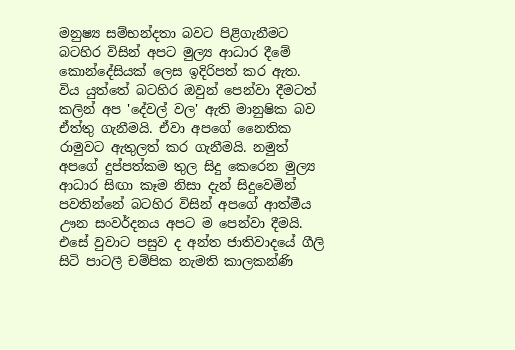මනුෂ්‍ය සම්භන්දතා බවට පිළිගැනීමට බටහිර විසින් අපට මුල්‍ය ආධාර දීමේ කොන්දේසියක් ලෙස ඉදිරිපත් කර ඇත. විය යුත්තේ බටහිර ඔවුන් පෙන්වා දීමටත් කලින් අප 'දේවල් වල' ඇති මානුෂික බව ඒත්තු ගැනීමයි. ඒවා අපගේ නෛතික රාමුවට ඇතුලත් කර ගැනීමයි. නමුත් අපගේ දුප්පත්කම තුල සිදු කෙරෙන මුල්‍ය ආධාර සිඟා කෑම නිසා දැන් සිදුවෙමින් පවතින්නේ බටහිර විසින් අපගේ ආත්මීය ඌන සංවර්දනය අපට ම පෙන්වා දීමයි. එසේ වුවාට පසුව ද අන්ත ජාතිවාදයේ ගීලි සිටි පාටලී චම්පික නැමති කාලකන්ණි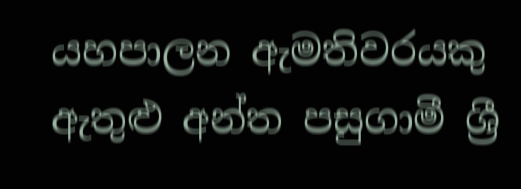යහපාලන ඇමතිවරයකු ඇතුළු අන්ත පසුගාමී ශ්‍රී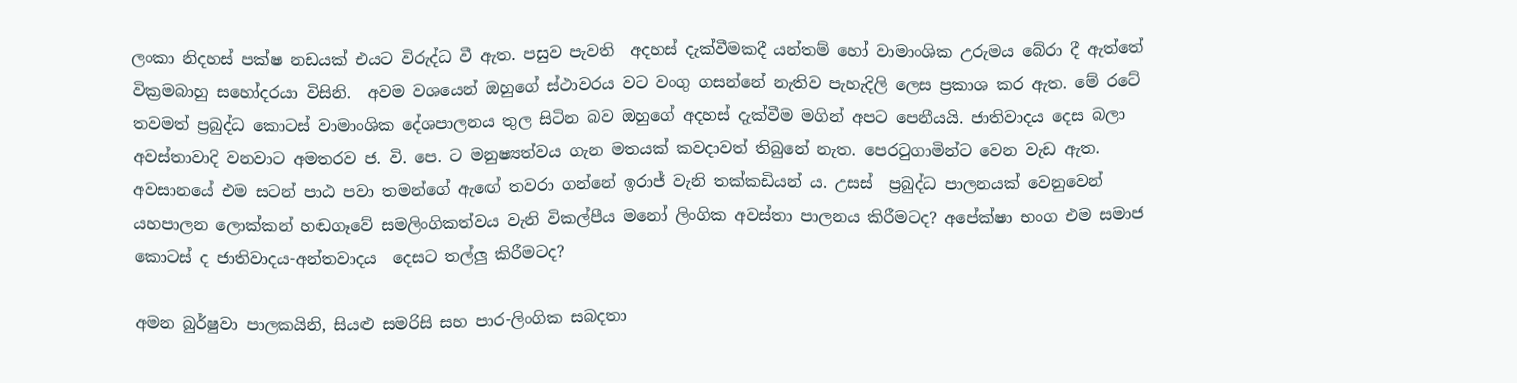ලංකා නිදහස් පක්ෂ නඩයක් එයට විරුද්ධ වී ඇත. පසුව පැවති  අදහස් දැක්වීමකදී යන්තම් හෝ වාමාංශික උරුමය බේරා දී ඇත්තේ වික්‍රමබාහු සහෝදරයා විසිනි.  අවම වශයෙන් ඔහුගේ ස්ථාවරය වට වංගු ගසන්නේ නැතිව පැහැදිලි ලෙස ප්‍රකාශ කර ඇත. මේ රටේ තවමත් ප්‍රබුද්ධ කොටස් වාමාංශික දේශපාලනය තුල සිටින බව ඔහුගේ අදහස් දැක්වීම මගින් අපට පෙනීයයි. ජාතිවාදය දෙස බලා අවස්තාවාදි වනවාට අමතරව ජ. වි. පෙ. ට මනුෂ්‍යත්වය ගැන මතයක් කවදාවත් තිබුනේ නැත. පෙරටුගාමින්ට වෙන වැඩ ඇත. අවසානයේ එම සටන් පාඨ පවා තමන්ගේ ඇඟේ තවරා ගන්නේ ඉරාජ් වැනි තක්කඩියන් ය. උසස්  ප්‍රබුද්ධ පාලනයක් වෙනුවෙන් යහපාලන ලොක්කන් හඬගෑවේ සමලිංගිකත්වය වැනි විකල්පීය මනෝ ලිංගික අවස්තා පාලනය කිරීමටද? අපේක්ෂා භංග එම සමාජ කොටස් ද ජාතිවාදය-අන්තවාදය  දෙසට තල්ලු කිරීමටද?

අමන බුර්ෂුවා පාලකයිනි, සියළු සමරිසි සහ පාර-ලිංගික සබදතා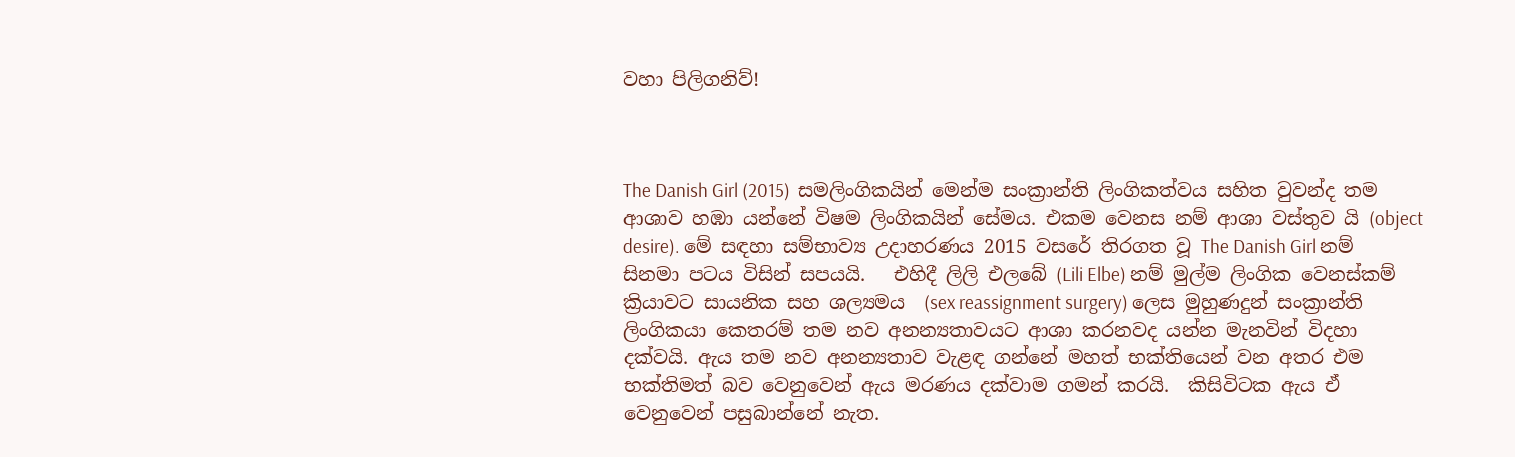වහා පිලිගනිව්!



The Danish Girl (2015)  සමලිංගිකයින් මෙන්ම සංක්‍රාන්ති ලිංගිකත්වය සහිත වුවන්ද තම ආශාව හඹා යන්නේ විෂම ලිංගිකයින් සේමය. එකම වෙනස නම් ආශා වස්තුව යි (object desire). මේ සඳහා සම්භාව්‍ය උදාහරණය 2015 වසරේ තිරගත වූ The Danish Girl නම් සිනමා පටය විසින් සපයයි.   එහිදී ලිලි එලබේ (Lili Elbe) නම් මුල්ම ලිංගික වෙනස්කම් ක්‍රියාවට සායනික සහ ශල්‍යමය  (sex reassignment surgery) ලෙස මුහුණදුන් සංක්‍රාන්ති ලිංගිකයා කෙතරම් තම නව අනන්‍යතාවයට ආශා කරනවද යන්න මැනවින් විදහා දක්වයි. ඇය තම නව අනන්‍යතාව වැළඳ ගන්නේ මහත් භක්තියෙන් වන අතර එම භක්තිමත් බව වෙනුවෙන් ඇය මරණය දක්වාම ගමන් කරයි.  කිසිවිටක ඇය ඒ වෙනුවෙන් පසුබාන්නේ නැත.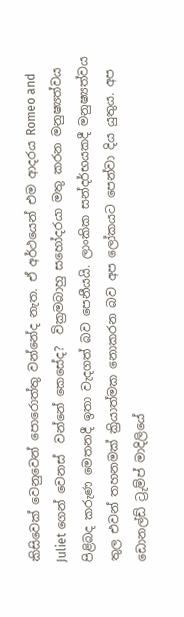කිසිවෙක් වෙනුවෙන් පොරොත්තු වන්නේද නැත. ඒ අර්ථයෙන් එම ආදරය Romeo and Juliet ගෙන් වෙනස්  වන්නේ කෙසේද?  වික්‍රමබාහු සහෝදරයා මතු කරන මනුෂ්‍යත්වය පිළිබද කරුණ මෙතනදී ඉතා වැදගත් බව පෙනීයයි. ලාංකික සන්දර්භයකදී මනුෂ්‍යත්වය තුල එවන් තහනමක් ක්‍රියාත්මක නොකරන බව අප ලෝකයට පෙන්වා දිය යුතුය. අප ඩොනල්ඩ් ට්‍රුම්ප් මාදිලියේ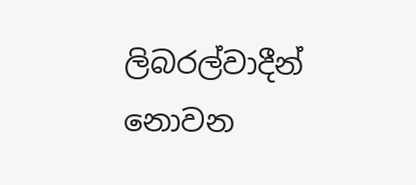ලිබරල්වාදීන් නොවන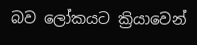බව ලෝකයට ක්‍රියාවෙන්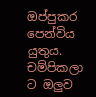ඔප්පුකර පෙන්විය යුතුය. චම්පිකලා ට ඔලුව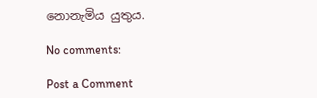නොනැමිය යුතුය.

No comments:

Post a Comment